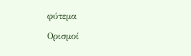φύτεμα
Ορισμοί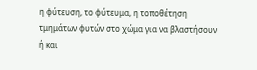η φύτευση, το φύτευμα, η τοποθέτηση τμημάτων φυτών στο χώμα για να βλαστήσουν ή και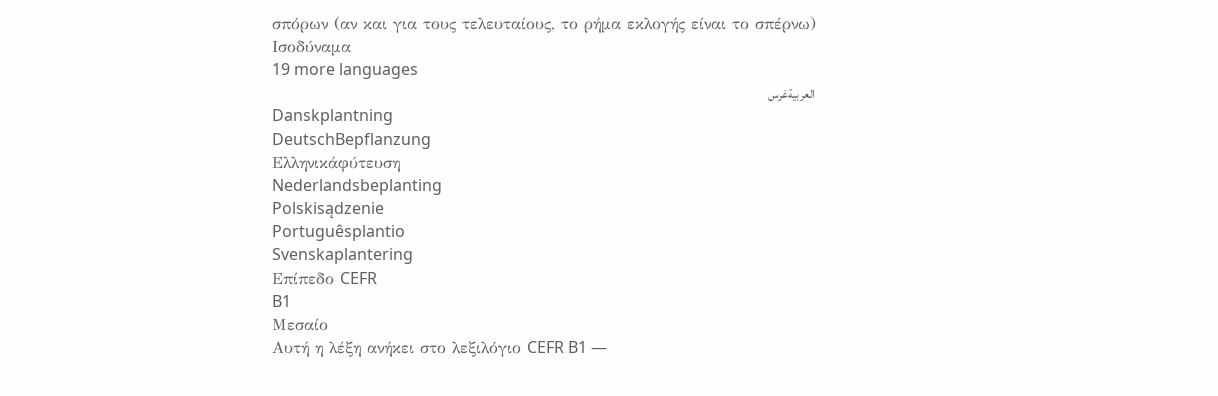σπόρων (αν και για τους τελευταίους, το ρήμα εκλογής είναι το σπέρνω)
Ισοδύναμα
19 more languages
العربيةغرس
Danskplantning
DeutschBepflanzung
Ελληνικάφύτευση
Nederlandsbeplanting
Polskisądzenie
Portuguêsplantio
Svenskaplantering
Επίπεδο CEFR
B1
Μεσαίο
Αυτή η λέξη ανήκει στο λεξιλόγιο CEFR B1 —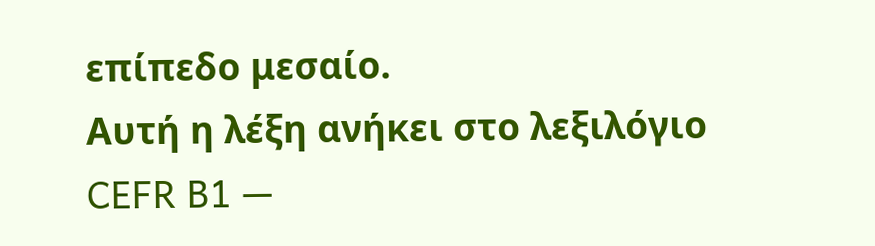επίπεδο μεσαίο.
Αυτή η λέξη ανήκει στο λεξιλόγιο CEFR B1 —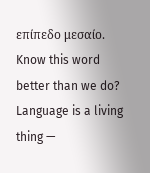επίπεδο μεσαίο.
Know this word better than we do? Language is a living thing —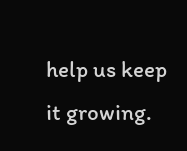help us keep it growing.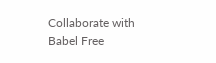Collaborate with Babel Free